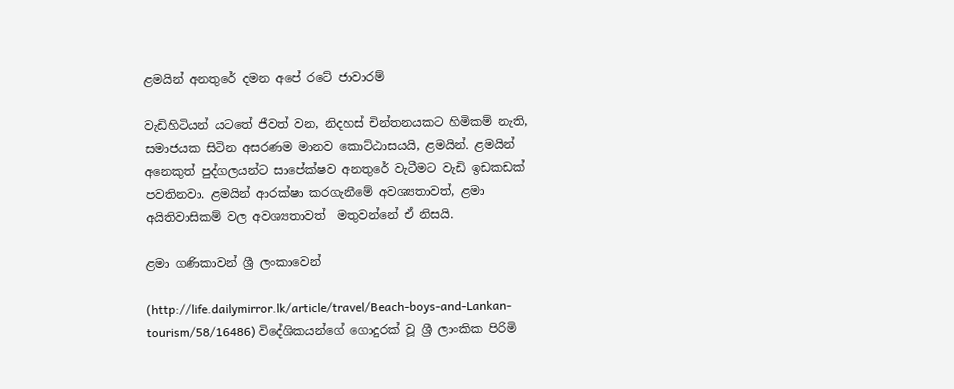ළමයින් අනතුරේ දමන අපේ රටේ ජාවාරම්

වැඩිහිටියන් යටතේ ජීවත් වන, නිදහස් චින්තනයකට හිමිකම් නැති, සමාජයක සිටින අසරණම මානව කොට්ඨාසයයි, ළමයින්. ළමයින් අනෙකුත් පුද්ගලයන්ට සාපේක්ෂව අනතුරේ වැටීමට වැඩි ඉඩකඩක් පවතිනවා. ළමයින් ආරක්ෂා කරගැනීමේ අවශ්‍යතාවත්, ළමා අයිතිවාසිකම් වල අවශ්‍යතාවත්  මතුවන්නේ ඒ නිසයි.

ළමා ගණිකාවන් ශ්‍රී ලංකාවෙන්

(http://life.dailymirror.lk/article/travel/Beach-boys-and-Lankan-tourism/58/16486) විදේශිකයන්ගේ ගොදුරක් වූ ශ්‍රී ලාංකික පිරිමි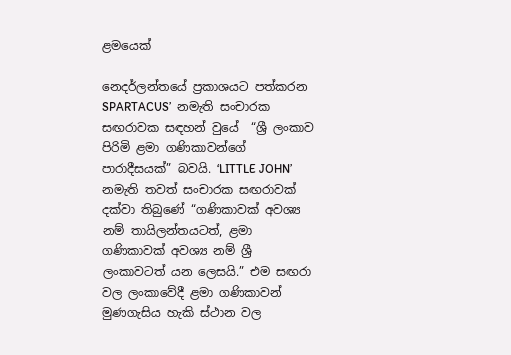ළමයෙක්

නෙදර්ලන්තයේ ප්‍රකාශයට පත්කරන SPARTACUS’  නමැති සංචාරක සඟරාවක සඳහන් වුයේ  “ශ්‍රී ලංකාව පිරිමි ළමා ගණිකාවන්ගේ පාරාදීසයක්” බවයි. ‘LITTLE JOHN’ නමැති තවත් සංචාරක සඟරාවක් දක්වා තිබුණේ “ගණිකාවක් අවශ්‍ය නම් තායිලන්තයටත්, ළමා ගණිකාවක් අවශ්‍ය නම් ශ්‍රී ලංකාවටත් යන ලෙසයි.” එම සඟරා වල ලංකාවේදී ළමා ගණිකාවන් මුණගැසිය හැකි ස්ථාන වල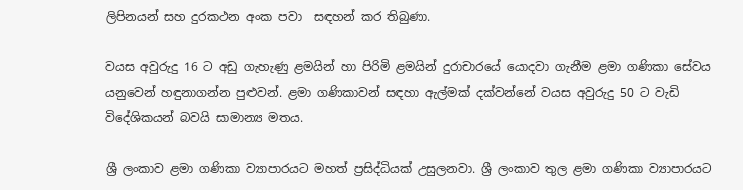ලිපිනයන් සහ දුරකථන අංක පවා  සඳහන් කර තිබුණා.

වයස අවුරුදු 16 ට අඩු ගැහැණු ළමයින් හා පිරිමි ළමයින් දුරාචාරයේ යොදවා ගැනීම ළමා ගණිකා සේවය යනුවෙන් හඳුනාගන්න පුළුවන්. ළමා ගණිකාවන් සඳහා ඇල්මක් දක්වන්නේ වයස අවුරුදු 50 ට වැඩි විදේශිකයන් බවයි සාමාන්‍ය මතය.

ශ්‍රී ලංකාව ළමා ගණිකා ව්‍යාපාරයට මහත් ප්‍රසිද්ධියක් උසුලනවා. ශ්‍රී ලංකාව තුල ළමා ගණිකා ව්‍යාපාරයට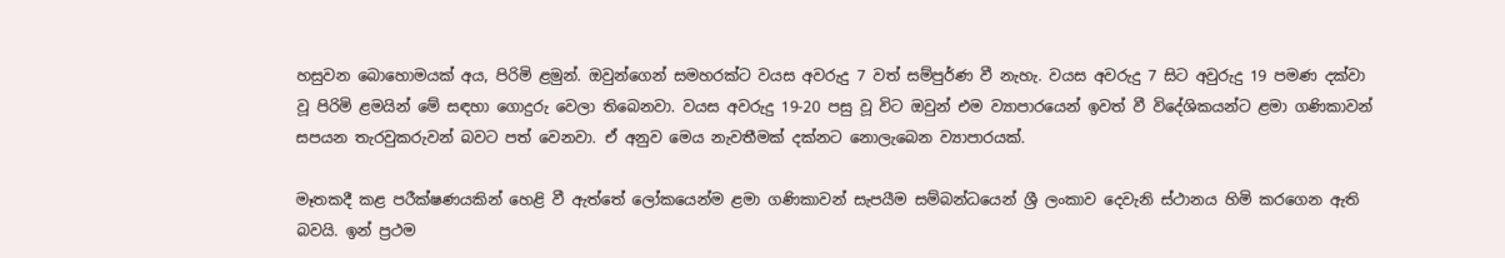හසුවන බොහොමයක් අය, පිරිමි ළමුන්. ඔවුන්ගෙන් සමහරක්ට වයස අවරුදු 7 වත් සම්පුර්ණ වී නැහැ. වයස අවරුදු 7 සිට අවුරුදු 19 පමණ දක්වා වූ පිරිමි ළමයින් මේ සඳහා ගොදුරු වෙලා තිබෙනවා. වයස අවරුදු 19-20 පසු වූ විට ඔවුන් එම ව්‍යාපාරයෙන් ඉවත් වී විදේශිකයන්ට ළමා ගණිකාවන් සපයන තැරවුකරුවන් බවට පත් වෙනවා. ඒ අනුව මෙය නැවතීමක් ‍දක්නට නොලැබෙන ව්‍යාපාරයක්.

මෑතකදී කළ පරීක්ෂණයකින් හෙළි වී ඇත්තේ ලෝකයෙන්ම ළමා ගණිකාවන් සැපයීම සම්බන්ධයෙන් ශ්‍රී ලංකාව දෙවැනි ස්ථානය හිමි කරගෙන ඇති බවයි. ඉන් ප්‍රථම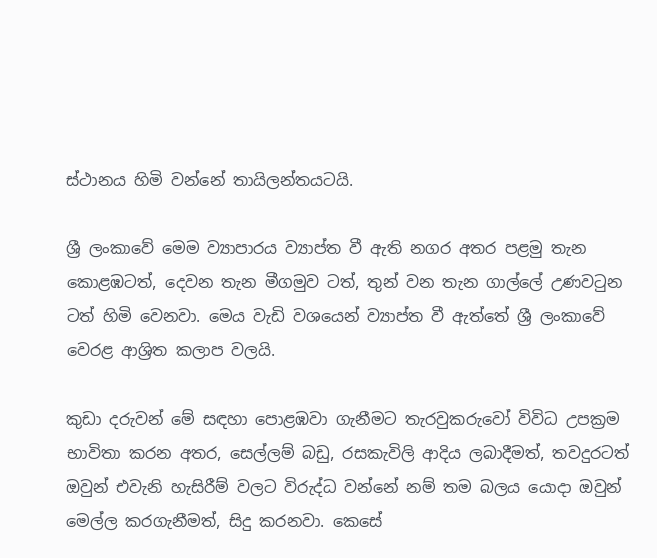ස්ථානය හිමි වන්නේ තායිලන්තයටයි.

ශ්‍රී ලංකාවේ මෙම ව්‍යාපාරය ව්‍යාප්ත වී ඇති නගර අතර පළමු තැන කොළඹටත්, දෙවන තැන මීගමුව ටත්, තුන් වන තැන ගාල්ලේ උණවටුන ටත් හිමි වෙනවා. මෙය වැඩි වශයෙන් ව්‍යාප්ත වී ඇත්තේ ශ්‍රී ලංකාවේ වෙරළ ආශ්‍රිත කලාප වලයි.

කුඩා දරුවන් මේ සඳහා පොළඹවා ගැනීමට තැරවුකරුවෝ විවිධ උපක්‍රම භාවිතා කරන අතර, සෙල්ලම් බඩු, රසකැවිලි ආදිය ලබාදීමත්, තවදුරටත් ඔවුන් එවැනි හැසිරීම් වලට විරුද්ධ වන්නේ නම් තම බලය යොදා ඔවුන් මෙල්ල කරගැනීමත්, සිදු කරනවා. කෙසේ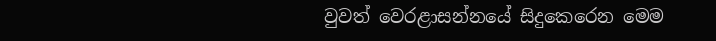වුවත් වෙරළාසන්නයේ සිදුකෙරෙන මෙම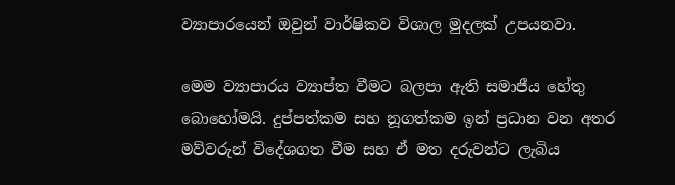ව්‍යාපාරයෙන් ඔවුන් වාර්ෂිකව විශාල මුදලක් උපයනවා.

මෙම ව්‍යාපාරය ව්‍යාප්ත වීමට බලපා ඇති සමාජීය හේතු බොහෝමයි. දුප්පත්කම සහ නූගත්කම ඉන් ප්‍රධාන වන අතර මව්වරුන් විදේශගත වීම සහ ඒ මත දරුවන්ට ලැබිය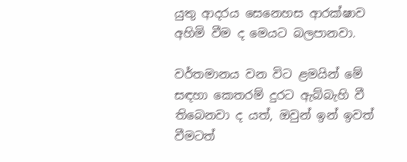යුතු ආදරය සෙනෙහස ආරක්ෂාව අහිමි වීම ද මෙයට බලපානවා.

වර්තමානය වන විට ළමයින් මේ සඳහා කෙතරම් දුරට ඇබ්බැහි වී තිබෙනවා ද යත්, ඔවුන් ඉන් ඉවත් වීමටත්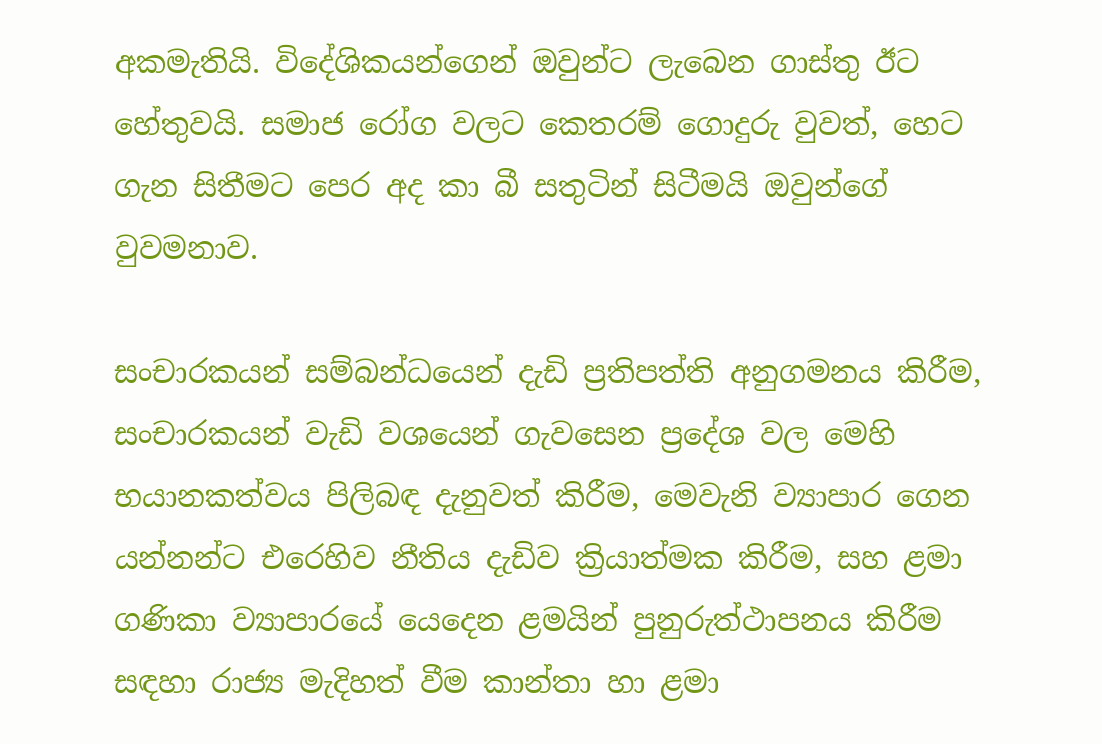අකමැතියි. විදේශිකයන්ගෙන් ඔවුන්ට ලැබෙන ගාස්තු ඊට හේතුවයි. සමාජ රෝග වලට කෙතරම් ගොදුරු වුවත්, හෙට ගැන සිතීමට පෙර අද කා බී සතුටින් සිටීමයි ඔවුන්ගේ වුවමනාව.

සංචාරකයන් සම්බන්ධයෙන් දැඩි ප්‍රතිපත්ති අනුගමනය කිරීම, සංචාරකයන් වැඩි වශයෙන් ගැවසෙන ප්‍රදේශ වල මෙහි භයානකත්වය පිලිබඳ දැනුවත් කිරීම, මෙවැනි ව්‍යාපාර ගෙන යන්නන්ට එරෙහිව නීතිය දැඩිව ක්‍රියාත්මක කිරීම, සහ ළමා ගණිකා ව්‍යාපාරයේ ‍යෙදෙන ළමයින් පුනුරුත්ථාපනය කිරීම සඳහා රාජ්‍ය මැදිහත් වීම කාන්තා හා ළමා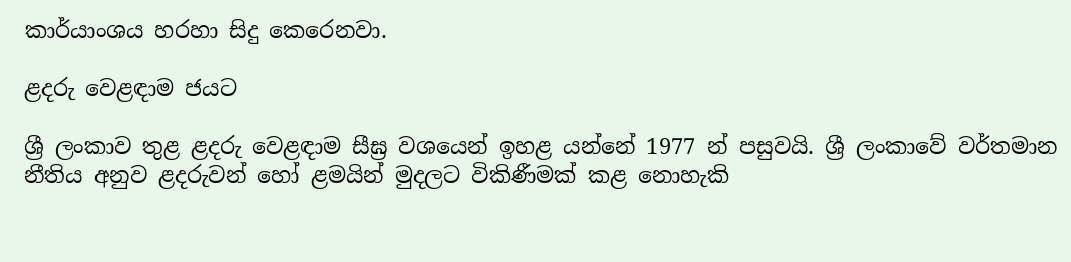කාර්යාංශය හරහා සිදු කෙරෙනවා.

ළදරු‍ වෙළඳාම ජයට

ශ්‍රී ලංකාව තුළ ළදරු වෙළඳාම සීඝ්‍ර වශයෙන් ඉහළ යන්නේ 1977 න් පසුවයි. ශ්‍රී ලංකාවේ වර්තමාන නීතිය අනුව ළදරුවන් හෝ ළමයින් මුදලට විකිණීමක් කළ නොහැකි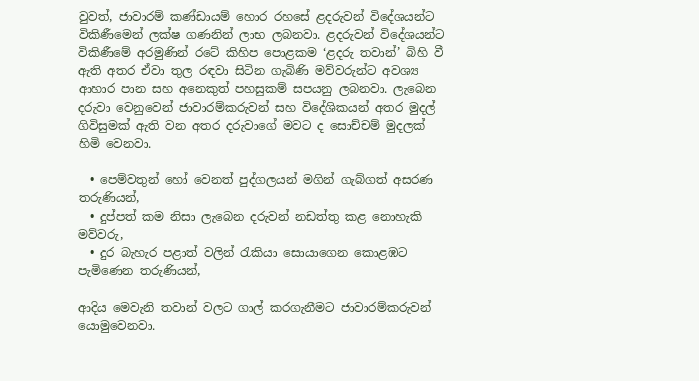වුවත්, ජාවාරම් කණ්ඩායම් හොර රහසේ ළදරුවන් විදේශයන්ට විකිණීමෙන් ලක්ෂ ගණනින් ලාභ ලබනවා. ළදරුවන් විදේශයන්ට විකිණීමේ අරමුණින් රටේ කිහිප පොළකම ‘ළදරු තවාන්’ බිහි වී ඇති අතර ඒවා තුල රඳවා සිටින ගැබිණි මව්වරුන්ට අවශ්‍ය ආහාර පාන සහ අනෙකුත් පහසුකම් සපයනු ලබනවා. ලැබෙන දරුවා වෙනුවෙන් ජාවාරම්කරුවන් සහ විදේශිකයන් අතර මුදල් ගිවිසුමක් ඇති වන අතර දරුවාගේ මවට ද සොච්චම් මුදලක් හිමි වෙනවා.

  • පෙම්වතුන් හෝ වෙනත් පුද්ගලයන් මගින් ගැබ්ගත් අසරණ තරුණියන්,
  • දුප්පත් කම නිසා ලැබෙන දරුවන් නඩත්තු කළ නොහැකි මව්වරු,
  • දුර බැහැර පළාත් වලින් රැකියා සොයාගෙන කොළඹට පැමිණෙන තරුණියන්,

ආදිය මෙවැනි තවාන් වලට ගාල් කරගැනීමට ජාවාරම්කරුවන් යොමුවෙනවා.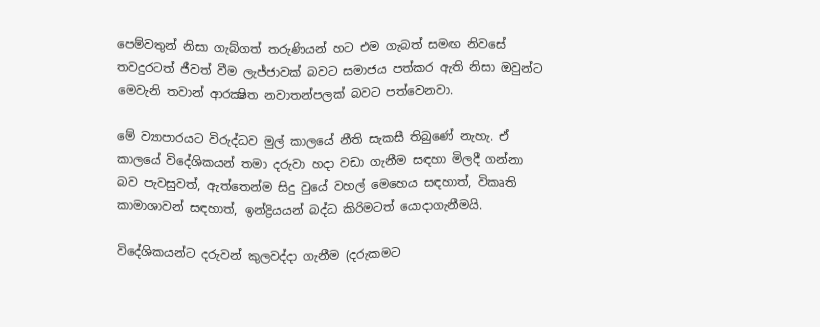පෙම්වතුන් නිසා ගැබ්ගත් තරුණියන් හට එම ගැබත් සමඟ නිවසේ තවදුරටත් ජීවත් වීම ලැජ්ජාවක් බවට සමාජය පත්කර ඇති නිසා ඔවුන්ට මෙවැනි තවාන් ආරක්‍ෂිත නවාතන්පලක් බවට පත්වෙනවා.

මේ ව්‍යාපාරයට විරුද්ධව මුල් කාලයේ නීති සැකසී තිබුණේ නැහැ. ඒ කාලයේ විදේශිකයන් තමා දරුවා හදා වඩා ගැනීම සඳහා මිලදී ගන්නා බව පැවසුවත්, ඇත්තෙන්ම සිදු වුයේ වහල් මෙහෙය සඳහාත්, විකෘති කාමාශාවන් සඳහාත්, ඉන්ද්‍රියයන් බද්ධ කිරිමටත් යොදාගැනීමයි.

විදේශිකයන්ට දරුවන් කුලවද්දා ගැනීම (දරුකමට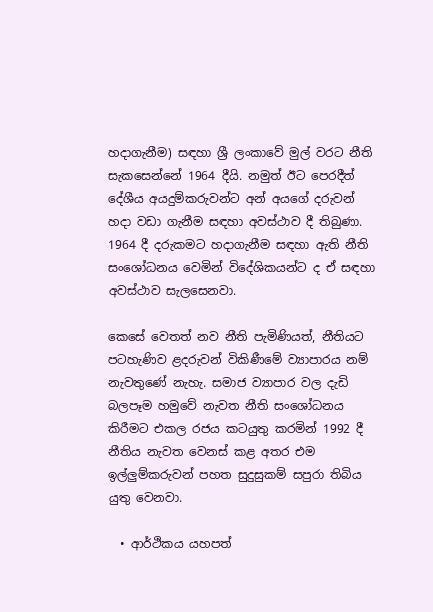හදාගැනීම) සඳහා ශ්‍රී ලංකාවේ මුල් වරට නීති සැකසෙන්නේ 1964 දීයි. නමුත් ඊට පෙරදීත් දේශීය අයදුම්කරුවන්ට අන් අයගේ දරුවන් හදා වඩා ගැනීම ‍සඳහා අවස්ථාව දී තිබුණා. 1964 දී දරුකමට හදාගැනීම සඳහා ඇති නීති සංශෝධනය වෙමින් විදේශිකයන්ට ද ඒ සඳහා අවස්ථාව සැලසෙනවා.

කෙසේ වෙතත් නව නීති පැමිණියත්, නීතියට පටහැණිව ළදරුවන් විකිණීමේ ව්‍යාපාරය නම් නැවතුණේ නැහැ. සමාජ ව්‍යාපාර වල දැඩි බලපෑම හමුවේ නැවත නීති සංශෝධනය කිරීමට එකල රජය කටයුතු කරමින් 1992 දී නීතිය නැවත වෙනස් කළ අතර එම ඉල්ලුම්කරුවන් පහත සුදුසුකම් සපුරා තිබිය යුතු වෙනවා.

  • ආර්ථිකය යහපත්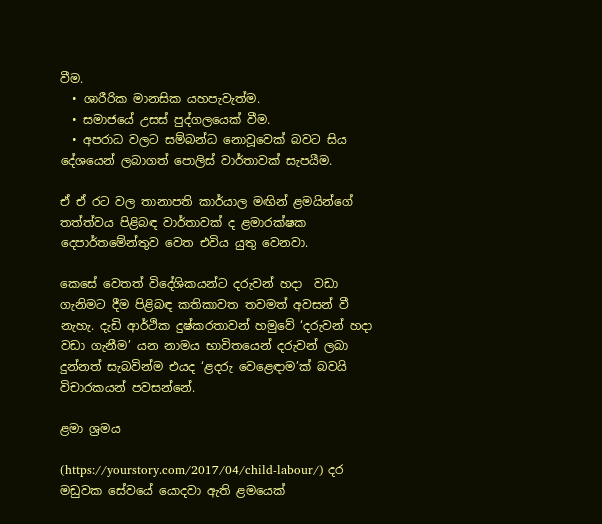වීම.
  • ශාරීරික මානසික යහපැවැත්ම.
  • සමාජයේ උසස් පුද්ගලයෙක් වීම.
  • අපරාධ වලට සම්බන්ධ නොවූවෙක් බවට සිය දේශයෙන් ලබාගත් පොලිස් වාර්තාවක් සැපයීම.

ඒ ඒ රට වල තානාපති කාර්යාල මඟින් ළමයින්ගේ තත්ත්වය පිළිබඳ වාර්තාවක් ද ළමාරක්ෂක දෙපාර්තමේන්තුව වෙත එවිය යුතු වෙනවා.

කෙසේ වෙතත් විදේශිකයන්ට දරුවන් හදා  වඩා ගැනිමට දීම පිළිබඳ කතිකාවත තවමත් අවසන් වී නැහැ. දැඩි ආර්ථික දුෂ්කරතාවන් හමුවේ ‘දරුවන් හදා වඩා ගැනීම’ යන නාමය භාවිතයෙන් දරුවන් ලබා දුන්නත් සැබවින්ම එයද ‘ළදරු වෙළෙඳාම’ක් බවයි විචාරකයන් පවසන්නේ.

ළමා ශ්‍රමය

(https://yourstory.com/2017/04/child-labour/) දර මඩුවක සේවයේ යොදවා ඇති ළමයෙක්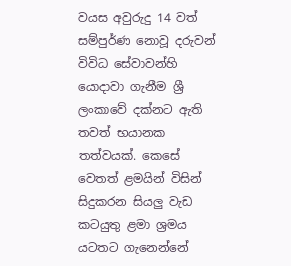වයස අවුරුදු 14 වත් සම්පුර්ණ නොවූ දරුවන් විවිධ සේවාවන්හි යොදාවා ගැනීම ශ්‍රී ලංකාවේ දක්නට ඇති තවත් භයානක තත්වයක්. කෙසේ වෙතත් ළමයින් විසින් සිදුකරන සියලු වැඩ කටයුතු ළමා ශ්‍රමය යටතට ගැනෙන්නේ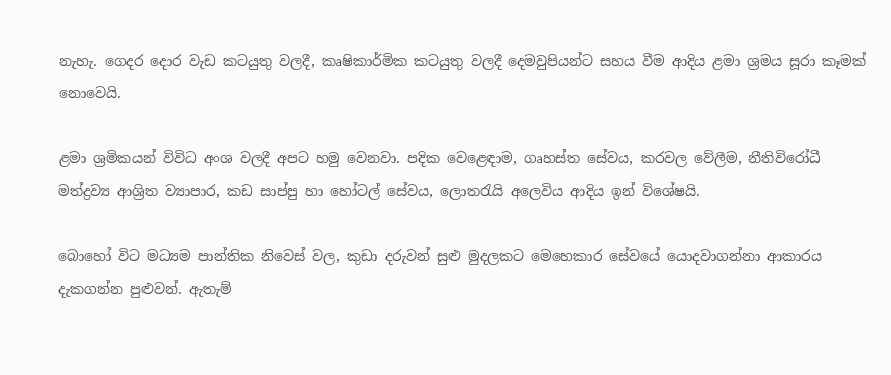නැහැ. ගෙදර දොර වැඩ කටයුතු වලදී, කෘෂිකාර්මික කටයුතු වලදී දෙමවුපියන්ට සහය වීම ආදිය ළමා ශ්‍රමය සූරා කෑමක් නොවෙයි.

ළමා ශ්‍රමිකයන් විවිධ අංශ වලදී අපට හමු වෙනවා. පදික වෙළෙඳාම, ගෘහස්ත සේවය, කරවල වේලීම, නීතිවිරෝධී මත්ද්‍රව්‍ය ආශ්‍රිත ව්‍යාපාර, කඩ සාප්පු හා හෝටල් සේවය, ලොතරැයි අලෙවිය ආදිය ඉන් විශේෂයි.

බොහෝ විට මධ්‍යම පාන්තික නිවෙස් වල, කුඩා දරුවන් සුළු මුදලකට මෙහෙකාර සේවයේ යොදවාගන්නා ආකාරය දැකගන්න පුළුවන්. ඇතැම්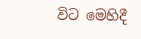විට මෙහිදී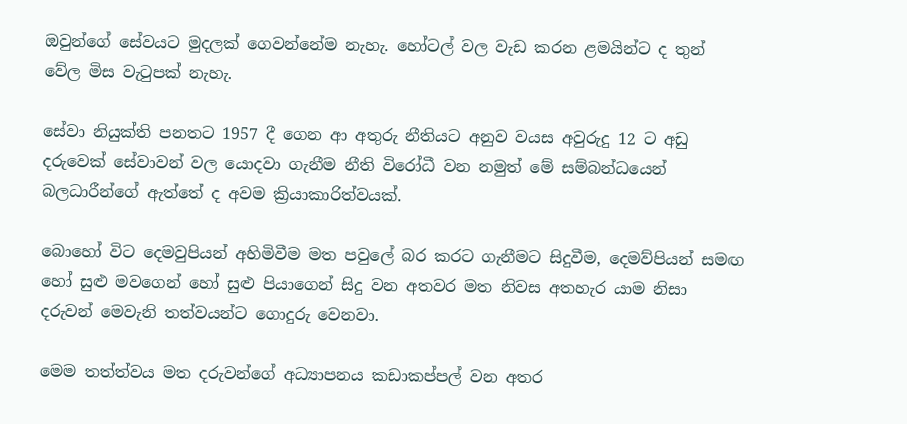ඔවුන්ගේ සේවයට මුදලක් ගෙවන්නේම නැහැ. හෝටල් වල වැඩ කරන ළමයින්ට ද තුන් වේල මිස වැටුපක් නැහැ.

සේවා නියුක්ති පනතට 1957 දී ගෙන ආ අතුරු නීතියට අනුව වයස අවුරුදු 12 ට අඩු දරුවෙක් සේවාවන් වල යොදවා ගැනීම නීති විරෝධී වන නමුත් මේ සම්බන්ධයෙන් බලධාරීන්ගේ ඇත්තේ ද අවම ක්‍රියාකාරිත්වයක්.

බොහෝ විට දෙමවුපියන් අහිමිවීම මත පවුලේ බර කරට ගැනීමට සිදුවීම, දෙමව්පියන් සමඟ හෝ සුළු මවගෙන් හෝ සුළු පියාගෙන් සිදු වන අතවර මත නිවස අතහැර යාම නිසා දරුවන් මෙවැනි තත්වයන්ට ගොදුරු වෙනවා.

මෙම තත්ත්වය මත දරුවන්ගේ අධ්‍යාපනය කඩාකප්පල් වන අතර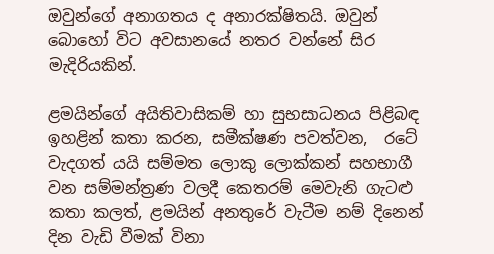ඔවුන්ගේ අනාගතය ද අනාරක්ෂිතයි. ඔවුන් බොහෝ විට අවසානයේ නතර වන්නේ සිර මැදිරියකින්.

ළමයින්ගේ අයිතිවාසිකම් හා සුභසාධනය ‍පිළිබඳ ඉහළින් කතා කරන, සමීක්ෂණ පවත්වන,  රටේ වැදගත් යයි සම්මත ලොකු ලොක්කන් සහභාගී වන සම්මන්ත්‍රණ වලදී කෙතරම් මෙවැනි ගැටළු කතා කලත්, ළමයින් අනතුරේ වැටීම නම් දිනෙන් දින වැඩි වීමක් විනා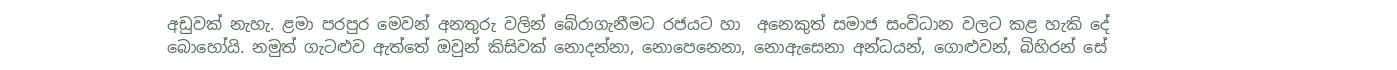අඩුවක් නැහැ. ළමා පරපුර මෙවන් අනතුරු වලින් බේරාගැනීමට රජයට හා  අනෙකුත් සමාජ සංවිධාන වලට කළ හැකි දේ බොහෝයි. නමුත් ගැටළුව ඇත්තේ ඔවුන් කිසිවක් නොදන්නා, නොපෙනෙනා, නොඇසෙනා අන්ධයන්, ගොළුවන්, බිහිරන් සේ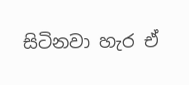සිටිනවා හැර ඒ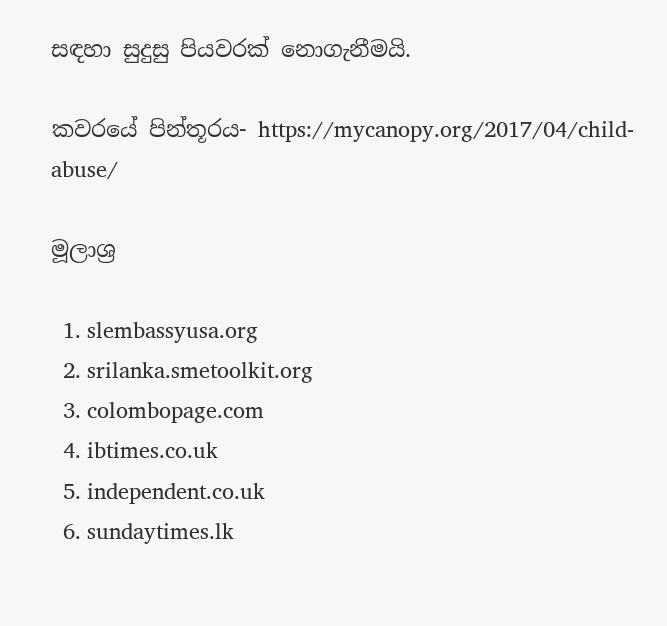සඳහා සුදුසු පියවරක් නොගැනීමයි.

කවරයේ පින්තූරය- https://mycanopy.org/2017/04/child-abuse/

මූලාශ්‍ර

  1. slembassyusa.org
  2. srilanka.smetoolkit.org
  3. colombopage.com
  4. ibtimes.co.uk
  5. independent.co.uk
  6. sundaytimes.lk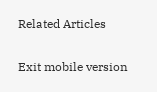Related Articles

Exit mobile version